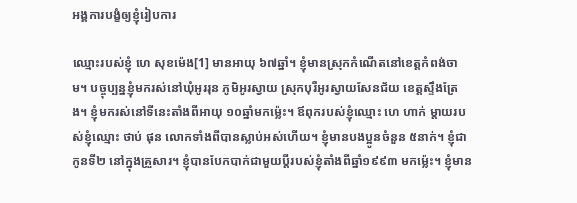អង្គការបង្ខំឲ្យខ្ញុំរៀបការ

ឈ្មោះរបស់ខ្ញុំ ហេ សុខម៉េង[1] មានអាយុ ៦៧ឆ្នាំ។ ខ្ញុំមានស្រុកកំណើតនៅខេត្តកំពង់ចាម។ បច្ចុប្បន្នខ្ញុំមករស់នៅឃុំអូររុន ភូមិអូរស្វាយ ស្រុកបុរីអូរស្វាយសែនជ័យ ខេត្តស្ទឹងត្រែង។ ខ្ញុំមករស់នៅទីនេះតាំងពីអាយុ ១០ឆ្នាំមកម៉្លេះ។ ឪពុករបស់ខ្ញុំឈ្មោះ ហេ ហាក់ ម្តាយរបស់ខ្ញុំឈ្មោះ ថាប់ ផុន លោកទាំងពីបានស្លាប់អស់ហើយ។ ខ្ញុំមានបងប្អូនចំនួន ៥នាក់។ ខ្ញុំជាកូនទី២ នៅក្នុងគ្រួសារ។ ខ្ញុំបានបែកបាក់ជាមួយប្តីរបស់ខ្ញុំតាំងពីឆ្នាំ១៩៩៣ មកម្ល៉េះ។ ខ្ញុំមាន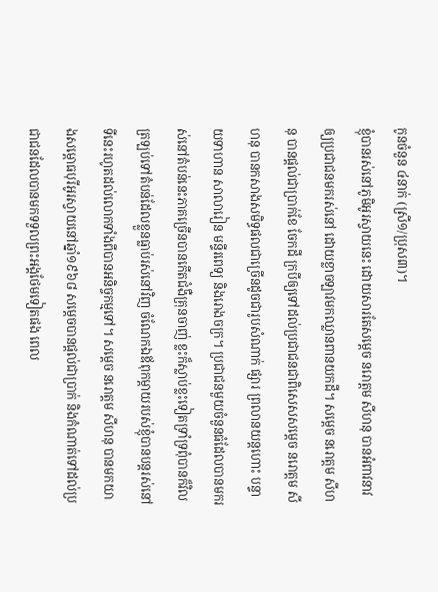កូនចំនួន ៤នាក់ (ស្រី១/ប្រុស៣)។
ខ្ញុំបានរស់នៅភូមិអូរស្វាយនេះ ដោយសារតែសម្តេច នរោត្តម សីហនុ បានអំពាវនាវឲ្យប្រជាជនមករស់នៅ ដោយខ្លាចឡាវមកឈ្លានពានយកដី។ សម្តេច នរោត្តម សីហនុ បានផ្តល់ជាប្រាក់ខែ ចែកដី ក្របីឲ្យទៅដល់ប្រជាជនជាពិសេសសម្តេច នរោត្តម សីហនុ បានកសាងសមិទ្ធផលជាច្រើនដូចជារូបសំណាក់ ផ្សារ ព្រលានយន្តហោះ បន្ទាយទាហាន សាលារៀន មន្ទីរពេទ្យ និងរោងចក្រ។ ប្រជាជនមួយចំនួនធំដែលបានមករស់នៅតំបន់នេះភាគច្រើនបានកើតជំងឺគ្រុនចាញ់ ខ្លះក៏ស្លាប់ខ្លះទៀតទ្រាំទ្រពុំបានក៏វិលត្រឡប់ទៅតំបន់ដែលខ្លួនធ្លាប់រស់នៅវិញ ចំណែកឯឪពុកម្ដាយរបស់ខ្ញុំបានបន្តរស់នៅទីនេះរហូតដល់លោកទាំងពីបានអនិច្ចកម្មទៅ។ សម្តេច នរោត្តម សីហនុ បានមកយាងសម្ពោធបុរីអូរស្វាយនៅឆ្នាំ១៩៦៨ សម្ដេចបានផ្តល់ជាប្រាក់ និងកំណាត់ទៅដល់ប្រជាជនដែលបានមកទទួលព្រះអង្គថែមទៀតផង ពេល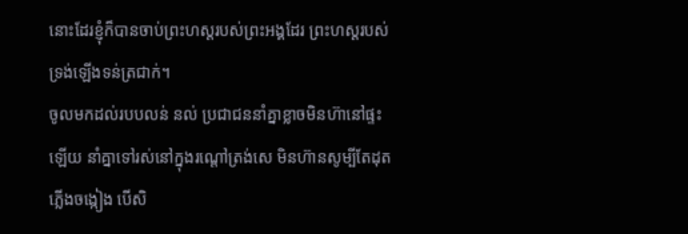នោះដែរខ្ញុំក៏បានចាប់ព្រះហស្តរបស់ព្រះអង្គដែរ ព្រះហស្តរបស់ទ្រង់ឡើងទន់ត្រជាក់។
ចូលមកដល់របបលន់ នល់ ប្រជាជននាំគ្នាខ្លាចមិនហ៊ានៅផ្ទះឡើយ នាំគ្នាទៅរស់នៅក្នុងរណ្ដៅត្រង់សេ មិនហ៊ានសូម្បីតែដុតភ្លើងចង្កៀង បើសិ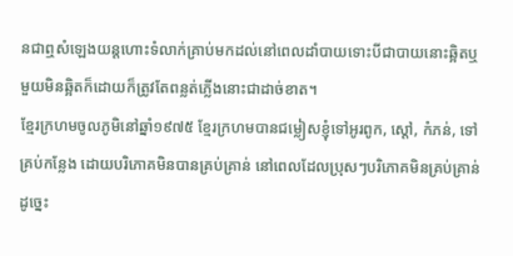នជាឮសំឡេងយន្តហោះទំលាក់គ្រាប់មកដល់នៅពេលដាំបាយទោះបីជាបាយនោះឆ្អិតឬមួយមិនឆ្អិតក៏ដោយក៏ត្រូវតែពន្លត់ភ្លើងនោះជាដាច់ខាត។
ខ្មែរក្រហមចូលភូមិនៅឆ្នាំ១៩៧៥ ខ្មែរក្រហមបានជម្លៀសខ្ញុំទៅអូរពូក, ស្ដៅ, កំភន់, ទៅគ្រប់កន្លែង ដោយបរិភោគមិនបានគ្រប់គ្រាន់ នៅពេលដែលប្រុសៗបរិភោគមិនគ្រប់គ្រាន់ដូច្នេះ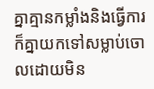គ្នាគ្មានកម្លាំងនិងធ្វើការ ក៏គ្នាយកទៅសម្លាប់ចោលដោយមិន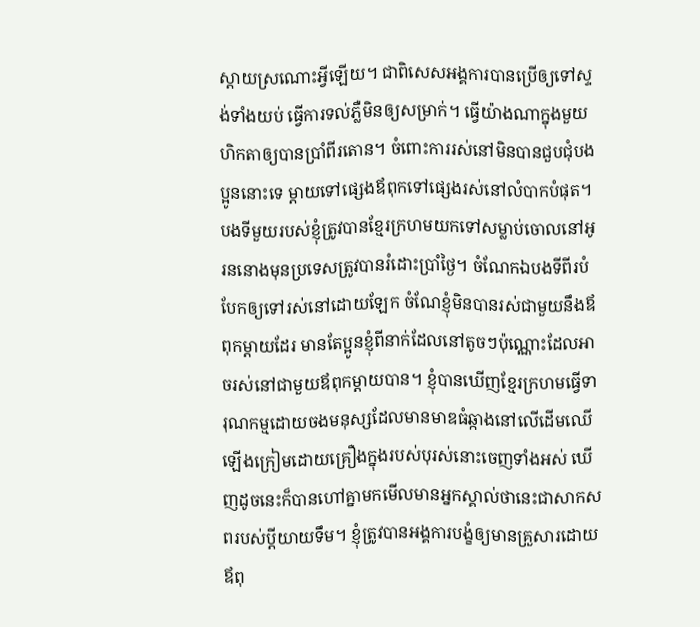ស្ដាយស្រណោះអ្វីឡើយ។ ជាពិសេសអង្គការបានប្រើឲ្យទៅស្ទង់ទាំងយប់ ធ្វើការទល់ភ្លឺមិនឲ្យសម្រាក់។ ធ្វើយ៉ាងណាក្នុងមួយហិកតាឲ្យបានប្រាំពីរតោន។ ចំពោះការរស់នៅមិនបានជួបជុំបងប្អូននោះទេ ម្ដាយទៅផ្សេងឪពុកទៅផ្សេងរស់នៅលំបាកបំផុត។ បងទីមួយរបស់ខ្ញុំត្រូវបានខ្មែរក្រហមយកទៅសម្លាប់ចោលនៅអូរននោងមុនប្រទេសត្រូវបានរំដោះប្រាំថ្ងៃ។ ចំណែកឯបងទីពីរបំបែកឲ្យទៅរស់នៅដោយឡែក ចំណែខ្ញុំមិនបានរស់ជាមួយនឹងឪពុកម្ដាយដែរ មានតែប្អូនខ្ញុំពីនាក់ដែលនៅតូចៗប៉ុណ្ណោះដែលអាចរស់នៅជាមួយឪពុកម្ដាយបាន។ ខ្ញុំបានឃើញខ្មែរក្រហមធ្វើទារុណកម្មដោយចងមនុស្សដែលមានមាឌធំឆ្កាងនៅលើដើមឈើឡើងក្រៀមដោយគ្រឿងក្នុងរបស់បុរស់នោះចេញទាំងអស់ ឃើញដូចនេះក៏បានហៅគ្នាមកមើលមានអ្នកស្គាល់ថានេះជាសាកសពរបស់ប្ដីយាយទឹម។ ខ្ញុំត្រូវបានអង្គការបង្ខំឲ្យមានគ្រួសារដោយឪពុ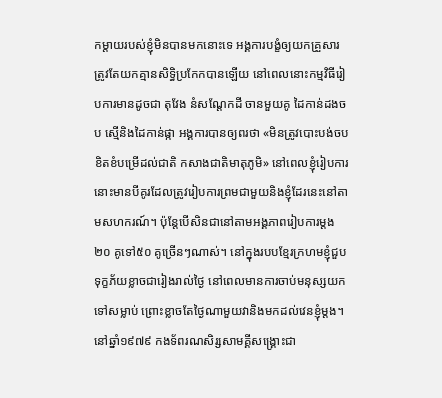កម្តាយរបស់ខ្ញុំមិនបានមកនោះទេ អង្គការបង្ខំឲ្យយកគ្រួសារត្រូវតែយកគ្មានសិទ្ធិប្រកែកបានឡើយ នៅពេលនោះកម្មវិធីរៀបការមានដូចជា តុវែង នំសណ្តែកដី ចានមួយគូ ដៃកាន់ដងចប ស្មើនិងដៃកាន់ផ្កា អង្គការបានឲ្យពរថា «មិនត្រូវបោះបង់ចបខិតខំបម្រើដល់ជាតិ កសាងជាតិមាតុភូមិ» នៅពេលខ្ញុំរៀបការនោះមានបីគូរដែលត្រូវរៀបការព្រមជាមួយនិងខ្ញុំដែរនេះនៅតាមសហករណ៍។ ប៉ុន្តែបើសិនជានៅតាមអង្គភាពរៀបការម្ដង២០ គូទៅ៥០ គូច្រើនៗណាស់។ នៅក្នុងរបបខ្មែរក្រហមខ្ញុំជួបទុក្ខភ័យខ្លាចជារៀងរាល់ថ្ងៃ នៅពេលមានការចាប់មនុស្សយកទៅសម្លាប់ ព្រោះខ្លាចតែថ្ងៃណាមួយវានិងមកដល់វេនខ្ញុំម្ដង។
នៅឆ្នាំ១៩៧៩ កងទ័ពរណសិរ្សសាមគ្គីសង្គ្រោះជា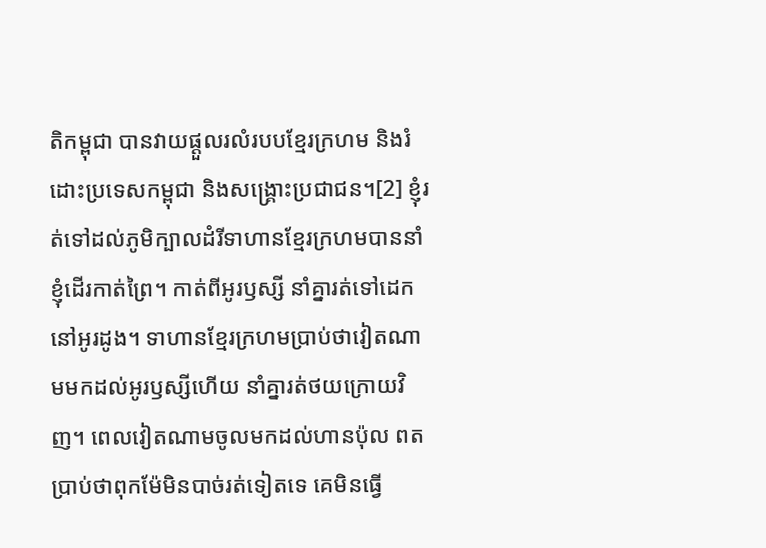តិកម្ពុជា បានវាយផ្ដួលរលំរបបខ្មែរក្រហម និងរំដោះប្រទេសកម្ពុជា និងសង្គ្រោះប្រជាជន។[2] ខ្ញុំរត់ទៅដល់ភូមិក្បាលដំរីទាហានខ្មែរក្រហមបាននាំខ្ញុំដើរកាត់ព្រៃ។ កាត់ពីអូរឫស្សី នាំគ្នារត់ទៅដេកនៅអូរដូង។ ទាហានខ្មែរក្រហមប្រាប់ថាវៀតណាមមកដល់អូរឫស្សីហើយ នាំគ្នារត់ថយក្រោយវិញ។ ពេលវៀតណាមចូលមកដល់ហានប៉ុល ពត ប្រាប់ថាពុកម៉ែមិនបាច់រត់ទៀតទេ គេមិនធ្វើ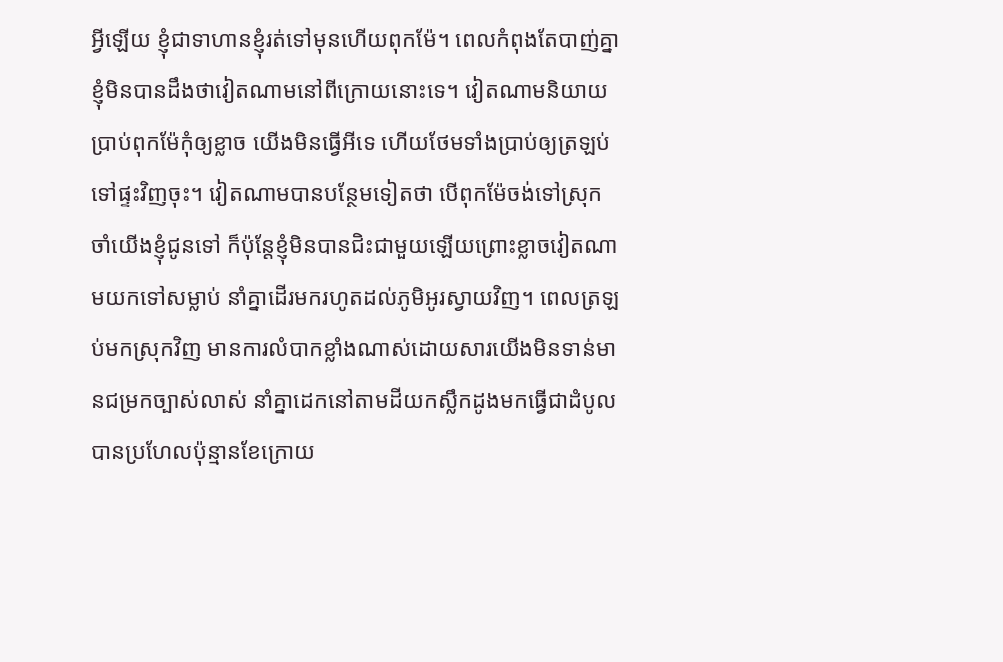អ្វីឡើយ ខ្ញុំជាទាហានខ្ញុំរត់ទៅមុនហើយពុកម៉ែ។ ពេលកំពុងតែបាញ់គ្នា ខ្ញុំមិនបានដឹងថាវៀតណាមនៅពីក្រោយនោះទេ។ វៀតណាមនិយាយប្រាប់ពុកម៉ែកុំឲ្យខ្លាច យើងមិនធ្វើអីទេ ហើយថែមទាំងប្រាប់ឲ្យត្រឡប់ទៅផ្ទះវិញចុះ។ វៀតណាមបានបន្ថែមទៀតថា បើពុកម៉ែចង់ទៅស្រុកចាំយើងខ្ញុំជូនទៅ ក៏ប៉ុន្តែខ្ញុំមិនបានជិះជាមួយឡើយព្រោះខ្លាចវៀតណាមយកទៅសម្លាប់ នាំគ្នាដើរមករហូតដល់ភូមិអូរស្វាយវិញ។ ពេលត្រឡប់មកស្រុកវិញ មានការលំបាកខ្លាំងណាស់ដោយសារយើងមិនទាន់មានជម្រកច្បាស់លាស់ នាំគ្នាដេកនៅតាមដីយកស្លឹកដូងមកធ្វើជាដំបូល បានប្រហែលប៉ុន្មានខែក្រោយ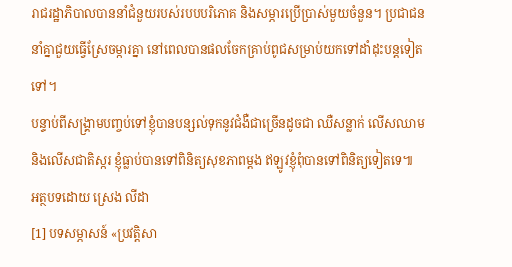រាជរដ្ឋាភិបាលបាននាំជំនួយរបស់របបបរិភោគ និងសម្ភារប្រើប្រាស់មួយចំនួន។ ប្រជាជននាំគ្នាជួយធ្វើស្រែចម្ការគ្នា នៅពេលបានផលចែកគ្រាប់ពូជសម្រាប់យកទៅដាំដុះបន្តទៀតទៅ។
បន្ទាប់ពីសង្គ្រាមបញ្ចប់ទៅខ្ញុំបានបន្សល់ទុកនូវជំងឺជាច្រើនដូចជា ឈឺសន្លាក់ លើសឈាម និងលើសជាតិស្ករ ខ្ញុំធ្លាប់បានទៅពិនិត្យសុខភាពម្ដង ឥឡូវខ្ញុំពុំបានទៅពិនិត្យទៀតទេ៕
អត្ថបទដោយ ស្រេង លីដា
[1] បទសម្ភាសន៍ «ប្រវត្តិសា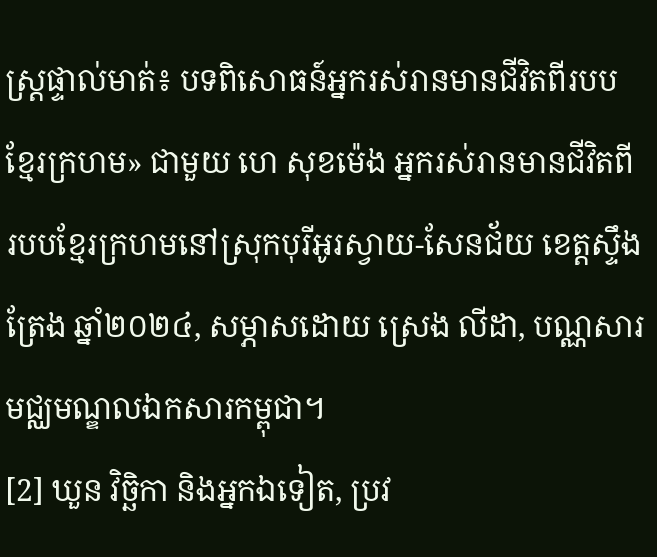ស្រ្តផ្ទាល់មាត់៖ បទពិសោធន៍អ្នករស់រានមានជីវិតពីរបបខ្មែរក្រហម» ជាមួយ ហេ សុខម៉េង អ្នករស់រានមានជីវិតពីរបបខ្មែរក្រហមនៅស្រុកបុរីអូរស្វាយ-សែនជ័យ ខេត្តស្ទឹងត្រែង ឆ្នាំ២០២៤, សម្ភាសដោយ ស្រេង លីដា, បណ្ណសារមជ្ឈមណ្ឌលឯកសារកម្ពុជា។
[2] ឃួន វិច្ឆិកា និងអ្នកឯទៀត, ប្រវ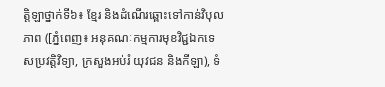ត្តិឡាថ្នាក់ទី៦៖ ខ្មែរ និងដំណើរឆ្ពោះទៅកាន់វិបុលភាព ([ភ្នំពេញ៖ អនុគណៈកម្មការមុខវិជ្ជឯកទេសប្រវត្តិវិទ្យា, ក្រសួងអប់រំ យុវជន និងកីឡា), ទំ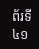ព័រទី៤១